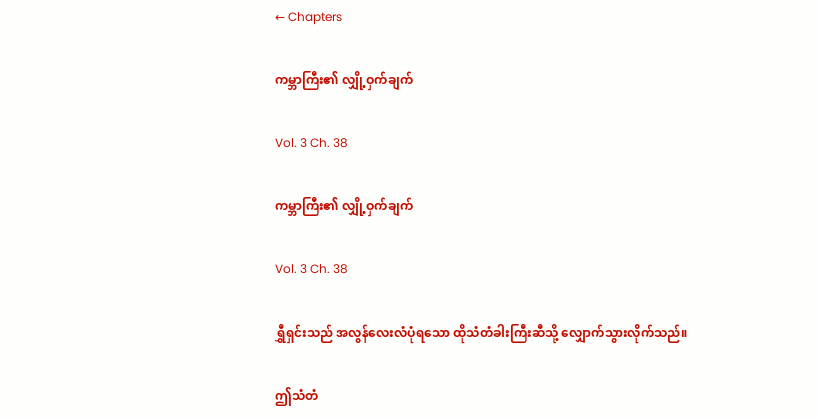← Chapters

ကမ္ဘာကြီး၏ လျှို့ဝှက်ချက်

Vol. 3 Ch. 38

ကမ္ဘာကြီး၏ လျှို့ဝှက်ချက်

Vol. 3 Ch. 38

ရွှီရှင်းသည် အလွန်လေးလံပုံရသော ထိုသံတံခါးကြီးဆီသို့ လျှောက်သွားလိုက်သည်။

ဤသံတံ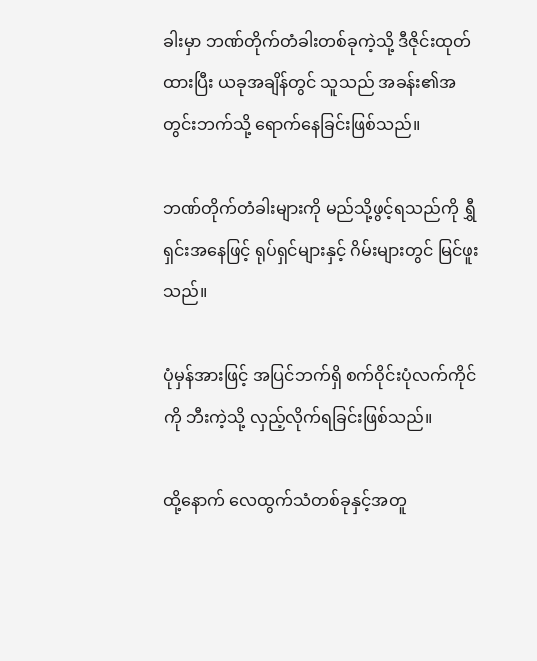ခါးမှာ ဘဏ်တိုက်တံခါးတစ်ခုကဲ့သို့ ဒီဇိုင်းထုတ်ထားပြီး ယခုအချိန်တွင် သူသည် အခန်း၏အတွင်းဘက်သို့ ရောက်နေခြင်းဖြစ်သည်။

ဘဏ်တိုက်တံခါးများကို မည်သို့ဖွင့်ရသည်ကို ရွှီရှင်းအနေဖြင့် ရုပ်ရှင်များနှင့် ဂိမ်းများတွင် မြင်ဖူးသည်။

ပုံမှန်အားဖြင့် အပြင်ဘက်ရှိ စက်ဝိုင်းပုံလက်ကိုင်ကို ဘီးကဲ့သို့ လှည့်လိုက်ရခြင်းဖြစ်သည်။

ထို့နောက် လေထွက်သံတစ်ခုနှင့်အတူ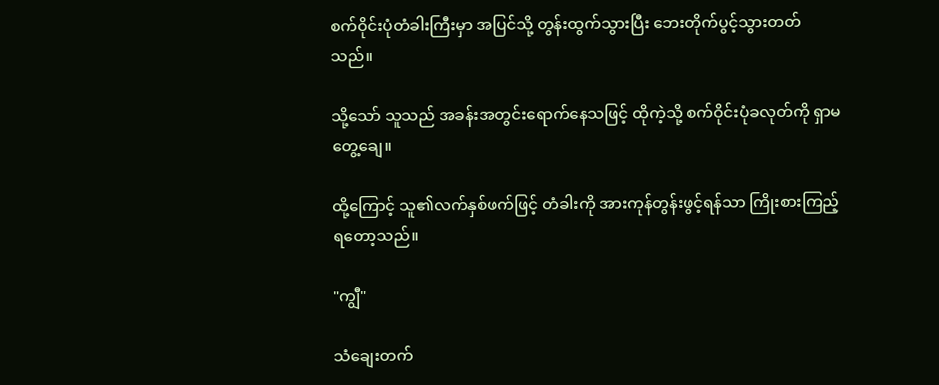စက်ဝိုင်းပုံတံခါးကြီးမှာ အပြင်သို့ တွန်းထွက်သွားပြီး ဘေးတိုက်ပွင့်သွားတတ်သည်။

သို့သော် သူသည် အခန်းအတွင်းရောက်နေသဖြင့် ထိုကဲ့သို့ စက်ဝိုင်းပုံခလုတ်ကို ရှာမတွေ့ချေ။

ထို့ကြောင့် သူ၏လက်နှစ်ဖက်ဖြင့် တံခါးကို အားကုန်တွန်းဖွင့်ရန်သာ ကြိုးစားကြည့်ရတော့သည်။

"ကျွီ"

သံချေးတက်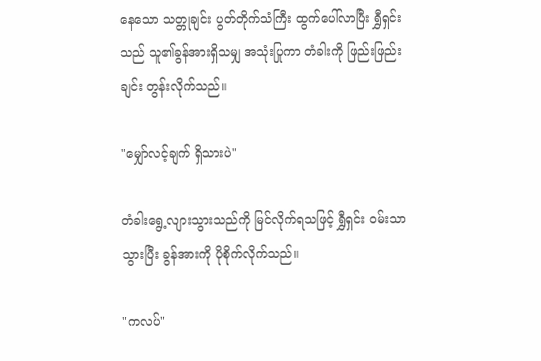နေသော သတ္တုချင်း ပွတ်တိုက်သံကြီး ထွက်ပေါ်လာပြီး ရွှီရှင်းသည် သူ၏ခွန်အားရှိသမျှ အသုံးပြုကာ တံခါးကို ဖြည်းဖြည်းချင်း တွန်းလိုက်သည်။

"မျှော်လင့်ချက် ရှိသားပဲ"

တံခါးရွေ့လျားသွားသည်ကို မြင်လိုက်ရသဖြင့် ရွှီရှင်း ဝမ်းသာသွားပြီး ခွန်အားကို ပိုစိုက်လိုက်သည်။

"ကလပ်"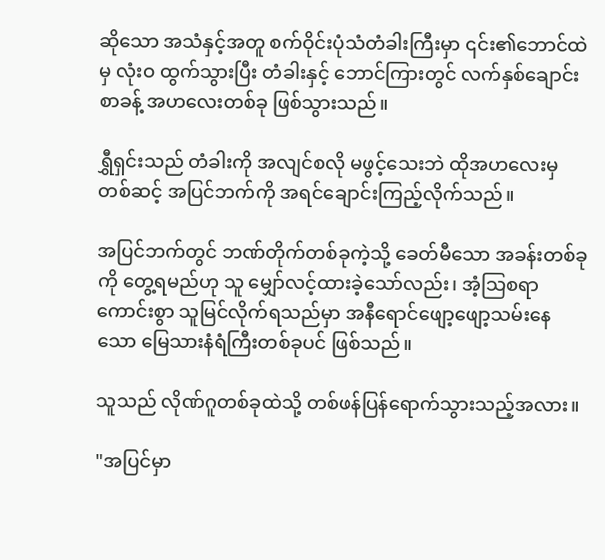ဆိုသော အသံနှင့်အတူ စက်ဝိုင်းပုံသံတံခါးကြီးမှာ ၎င်း၏ဘောင်ထဲမှ လုံးဝ ထွက်သွားပြီး တံခါးနှင့် ဘောင်ကြားတွင် လက်နှစ်ချောင်းစာခန့် အဟလေးတစ်ခု ဖြစ်သွားသည်။

ရွှီရှင်းသည် တံခါးကို အလျင်စလို မဖွင့်သေးဘဲ ထိုအဟလေးမှတစ်ဆင့် အပြင်ဘက်ကို အရင်ချောင်းကြည့်လိုက်သည်။

အပြင်ဘက်တွင် ဘဏ်တိုက်တစ်ခုကဲ့သို့ ခေတ်မီသော အခန်းတစ်ခုကို တွေ့ရမည်ဟု သူ မျှော်လင့်ထားခဲ့သော်လည်း၊ အံ့သြစရာကောင်းစွာ သူမြင်လိုက်ရသည်မှာ အနီရောင်ဖျော့ဖျော့သမ်းနေသော မြေသားနံရံကြီးတစ်ခုပင် ဖြစ်သည်။

သူသည် လိုဏ်ဂူတစ်ခုထဲသို့ တစ်ဖန်ပြန်ရောက်သွားသည့်အလား။

"အပြင်မှာ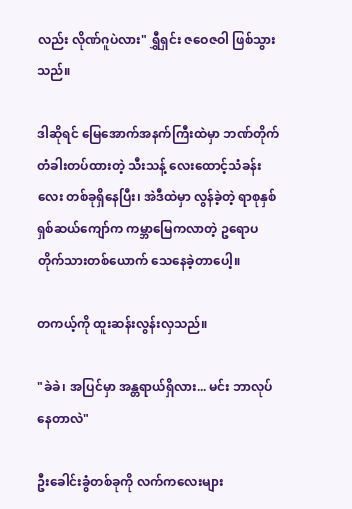လည်း လိုဏ်ဂူပဲလား" ရွှီရှင်း ဇဝေဇဝါ ဖြစ်သွားသည်။

ဒါဆိုရင် မြေအောက်အနက်ကြီးထဲမှာ ဘဏ်တိုက်တံခါးတပ်ထားတဲ့ သီးသန့် လေးထောင့်သံခန်းလေး တစ်ခုရှိနေပြီး၊ အဲဒီထဲမှာ လွန်ခဲ့တဲ့ ရာစုနှစ် ရှစ်ဆယ်ကျော်က ကမ္ဘာမြေကလာတဲ့ ဥရောပတိုက်သားတစ်ယောက် သေနေခဲ့တာပေါ့။

တကယ့်ကို ထူးဆန်းလွန်းလှသည်။

"ခဲခဲ၊ အပြင်မှာ အန္တရာယ်ရှိလား... မင်း ဘာလုပ်နေတာလဲ"

ဦးခေါင်းခွံတစ်ခုကို လက်ကလေးများ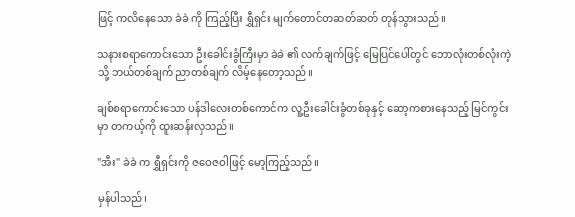ဖြင့် ကလိနေသော ခဲခဲ ကို ကြည့်ပြီး ရွှီရှင်း မျက်တောင်တဆတ်ဆတ် တုန်သွားသည်။

သနားစရာကောင်းသော ဦးခေါင်းခွံကြီးမှာ ခဲခဲ ၏ လက်ချက်ဖြင့် မြေပြင်ပေါ်တွင် ဘောလုံးတစ်လုံးကဲ့သို့ ဘယ်တစ်ချက် ညာတစ်ချက် လိမ့်နေတော့သည်။

ချစ်စရာကောင်းသော ပန်ဒါလေးတစ်ကောင်က လူ့ဦးခေါင်းခွံတစ်ခုနှင့် ဆော့ကစားနေသည့် မြင်ကွင်းမှာ တကယ့်ကို ထူးဆန်းလှသည်။

"အီး" ခဲခဲ က ရွှီရှင်းကို ဇဝေဇဝါဖြင့် မော့ကြည့်သည်။

မှန်ပါသည်၊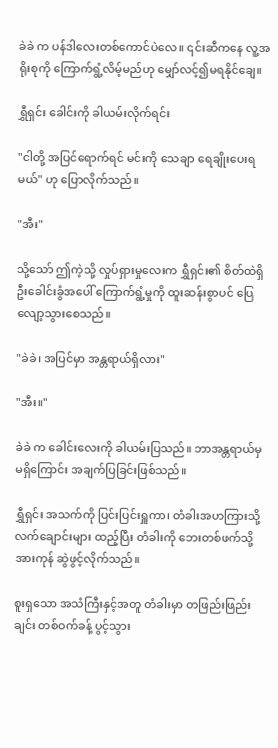ခဲခဲ က ပန်ဒါလေးတစ်ကောင်ပဲလေ။ ၎င်းဆီကနေ လူ့အရိုးစုကို ကြောက်ရွံ့လိမ့်မည်ဟု မျှော်လင့်၍မရနိုင်ချေ။

ရွှီရှင်း ခေါင်းကို ခါယမ်းလိုက်ရင်း

"ငါတို့ အပြင်ရောက်ရင် မင်းကို သေချာ ရေချိုးပေးရမယ်" ဟု ပြောလိုက်သည်။

"အီး"

သို့သော် ဤကဲ့သို့ လှုပ်ရှားမှုလေးက ရွှီရှင်း၏ စိတ်ထဲရှိ ဦးခေါင်းခွံအပေါ် ကြောက်ရွံ့မှုကို ထူးဆန်းစွာပင် ပြေလျော့သွားစေသည်။

"ခဲခဲ၊ အပြင်မှာ အန္တရာယ်ရှိလား"

"အီး။"

ခဲခဲ က ခေါင်းလေးကို ခါယမ်းပြသည်။ ဘာအန္တရာယ်မှ မရှိကြောင်း အချက်ပြခြင်းဖြစ်သည်။

ရွှီရှင်း အသက်ကို ပြင်းပြင်းရှူကာ၊ တံခါးအဟကြားသို့ လက်ချောင်းများ ထည့်ပြီး တံခါးကို ဘေးတစ်ဖက်သို့ အားကုန် ဆွဲဖွင့်လိုက်သည်။

စူးရှသော အသံကြီးနှင့်အတူ တံခါးမှာ တဖြည်းဖြည်းချင်း တစ်ဝက်ခန့် ပွင့်သွား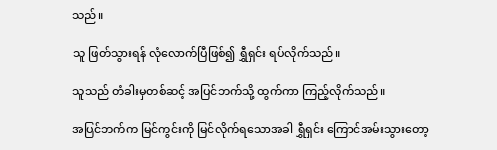သည်။

သူ ဖြတ်သွားရန် လုံလောက်ပြီဖြစ်၍ ရွှီရှင်း ရပ်လိုက်သည်။

သူသည် တံခါးမှတစ်ဆင့် အပြင်ဘက်သို့ ထွက်ကာ ကြည့်လိုက်သည်။

အပြင်ဘက်က မြင်ကွင်းကို မြင်လိုက်ရသောအခါ ရွှီရှင်း ကြောင်အမ်းသွားတော့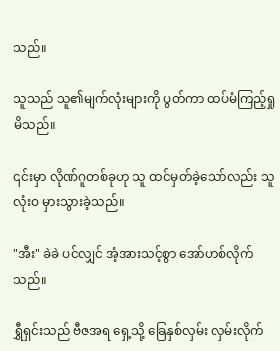သည်။

သူသည် သူ၏မျက်လုံးများကို ပွတ်ကာ ထပ်မံကြည့်ရှုမိသည်။

၎င်းမှာ လိုဏ်ဂူတစ်ခုဟု သူ ထင်မှတ်ခဲ့သော်လည်း သူ လုံးဝ မှားသွားခဲ့သည်။

"အီး" ခဲခဲ ပင်လျှင် အံ့အားသင့်စွာ အော်ဟစ်လိုက်သည်။

ရွှီရှင်းသည် ဗီဇအရ ရှေ့သို့ ခြေနှစ်လှမ်း လှမ်းလိုက်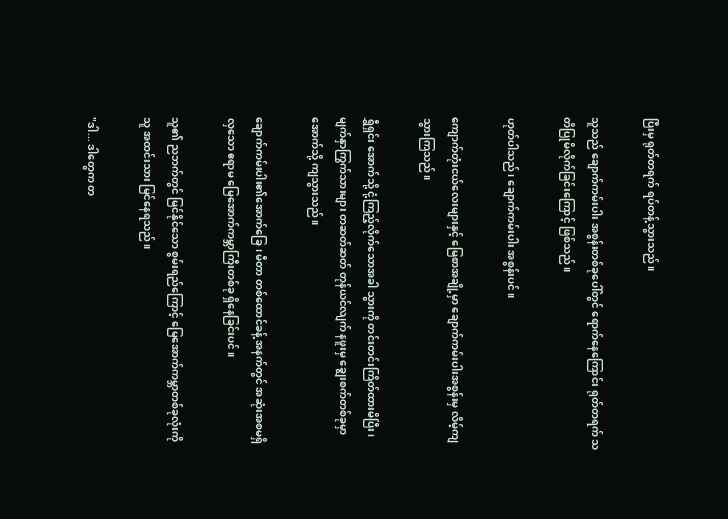ပြီးမှ ရုတ်တရက် ရပ်တန့်သွားသည်။

သူသည် ချောက်ကမ်းပါး အစွန်းတစ်ခုပေါ်တွင် ရောက်နေကြောင်း ရုတ်တရက် သတိပြုမိလိုက်ခြင်းကြောင့် ဖြစ်သည်။

ဟုတ်ပါသည်၊ ချောက်ကမ်းပါး အစွန်းပင်။

ကျောက်တုံးငယ်လေးများနှင့် မြေစာအချို့မှာ ချောက်ကမ်းပါးအစွန်းမှ လိမ့်ကျသွားကြသည်။

ရွှီရှင်း အောက်သို့ ငုံ့ကြည့်လိုက်သောအခါ သွားကို တင်းတင်းကြိတ်ထားမိပြီး၊ မျက်နှာကြွက်သားများ တဆတ်ဆတ် တုန်ယင်လျက် နဖူးမှ ချွေးစက်တစ်ခုမှာ အောက်သို့ ကျသွားသည်။

ချောက်ကမ်းပါး၏အောက်ခြေ၊ မီတာ တစ်ထောင်ခန့် အနက်တွင် အဆုံးအစမရှိလှသော ဧရာမ မြေအောက်ကမ္ဘာကြီးတစ်ခု ရှိနေခြင်းပင်။

သူ၏ ညဘက်တွင် မြင်နိုင်သော စွမ်းရည်ကြောင့် မြေအောက်ကမ္ဘာတစ်ခုလုံးကို သူ အထင်းသား မြင်နေရသည်။

"ဒါ... ဒါတွေက တ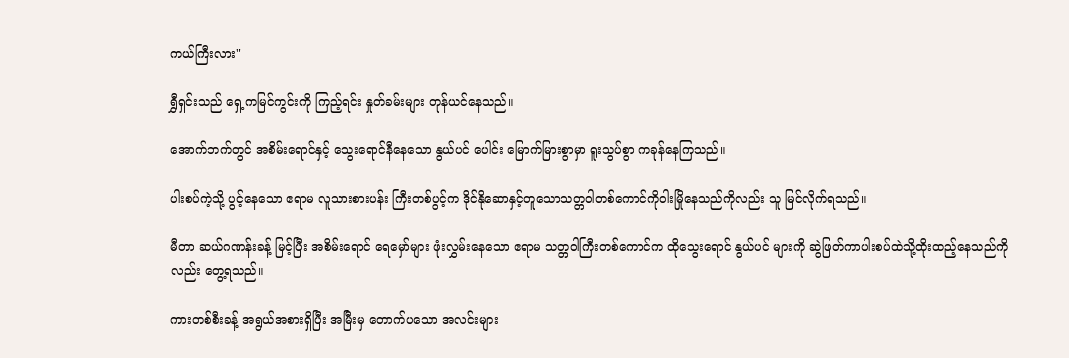ကယ်ကြီးလား"

ရွှီရှင်းသည် ရှေ့ကမြင်ကွင်းကို ကြည့်ရင်း နှုတ်ခမ်းများ တုန်ယင်နေသည်။

အောက်ဘက်တွင် အစိမ်းရောင်နှင့် သွေးရောင်နီနေသော နွယ်ပင် ပေါင်း မြောက်မြားစွာမှာ ရူးသွပ်စွာ ကခုန်နေကြသည်။

ပါးစပ်ကဲ့သို့ ပွင့်နေသော ဧရာမ လူသားစားပန်း ကြီးတစ်ပွင့်က ဒိုင်နိုဆောနှင့်တူသောသတ္တဝါတစ်ကောင်ကိုဝါးမြိုနေသည်ကိုလည်း သူ မြင်လိုက်ရသည်။

မီတာ ဆယ်ဂဏန်းခန့် မြင့်ပြီး အစိမ်းရောင် ရေမှော်များ ဖုံးလွှမ်းနေသော ဧရာမ သတ္တဝါကြီးတစ်ကောင်က ထိုသွေးရောင် နွယ်ပင် များကို ဆွဲဖြတ်ကာပါးစပ်ထဲသို့ထိုးထည့်နေသည်ကိုလည်း တွေ့ရသည်။

ကားတစ်စီးခန့် အရွယ်အစားရှိပြီး အမြီးမှ တောက်ပသော အလင်းများ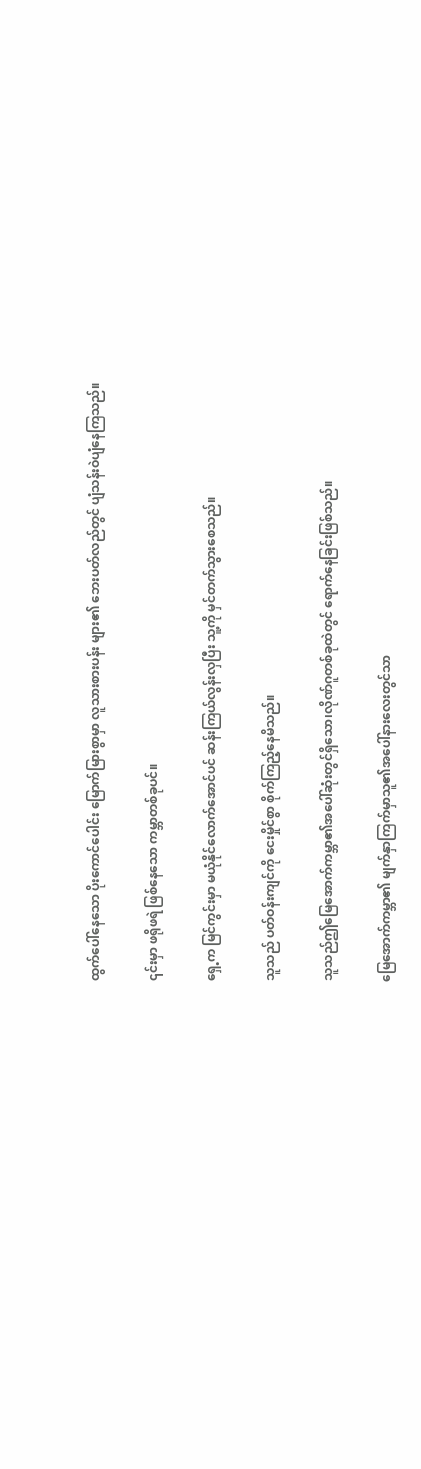ထွက်ပေါ်နေသော ပိုးကောင်ပေါင်း မြောက်မြားစွာမှာ လူသားစားပန်း များ၏ ဘေးပတ်လည်တွင် ပျံသန်းဝဲပျံနေကြသည်။

၎င်းမှာ ဖရိုဖရဲ ဖြစ်နေသော ကမ္ဘာတစ်ခုပင်။

ရှေ့က မြင်ကွင်းမှာ မယုံနိုင်လောက်အောင်ပင် ဆန်းကြယ်လွန်းလှပြီး သူ့ကို မှင်တက်သွားစေသည်။

သူသည် ပတ်ဝန်းကျင်ကို ငေးမှိုင်စွာ စိုက်ကြည့်နေမိသည်။

သူသည်ဤမြေအောက်ကမ္ဘာ၏အပေါ်ဆုံးတွင်ရှိသော၊လိုဏ်ဂူတစ်ခုထဲတွင် ရောက်နေခြင်းဖြစ်သည်။

မြေအောက်ကမ္ဘာ၏ မျက်နှာကြက်မှာသူ၏အပေါ်နားလေးတွင်သာ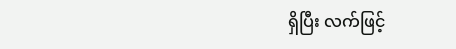ရှိပြီး လက်ဖြင့်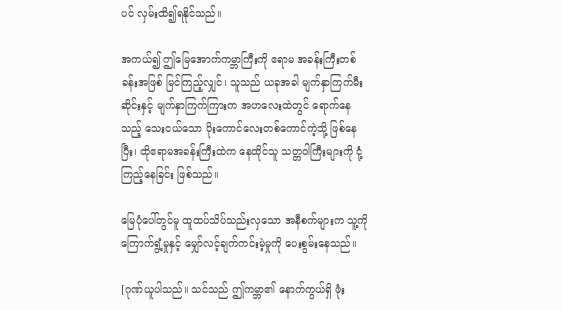ပင် လှမ်းထိ၍ရနိုင်သည်။

အကယ်၍ ဤမြေအောက်ကမ္ဘာကြီးကို ဧရာမ အခန်းကြီးတစ်ခန်းအဖြစ် မြင်ကြည့်လျှင်၊ သူသည် ယခုအခါ မျက်နှာကြက်မီးဆိုင်းနှင့် မျက်နှာကြက်ကြားက အဟလေးထဲတွင် ရောက်နေသည့် သေးငယ်သော ပိုးကောင်လေးတစ်ကောင်ကဲ့သို့ ဖြစ်နေပြီး၊ ထိုဧရာမအခန်းကြီးထဲက နေထိုင်သူ သတ္တဝါကြီးများကို ငုံ့ကြည့်နေခြင်း ဖြစ်သည်။

မြေပုံပေါ်တွင်မူ ထူထပ်သိပ်သည်းလှသော အနီစက်များက သူ့ကို ကြောက်ရွံ့မှုနှင့် မျှော်လင့်ချက်ကင်းမဲ့မှုကို ပေးစွမ်းနေသည်။

[ဂုဏ်ယူပါသည်။ သင်သည် ဤကမ္ဘာ၏ နောက်ကွယ်ရှိ ဖုံး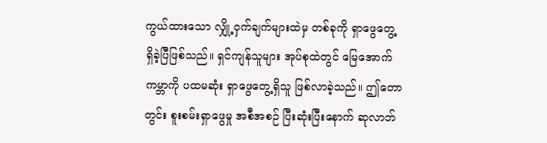ကွယ်ထားသော လျှို့ဝှက်ချက်များထဲမှ တစ်ခုကို ရှာဖွေတွေ့ရှိခဲ့ပြီဖြစ်သည်။ ရှင်ကျန်သူများ အုပ်စုထဲတွင် မြေအောက်ကမ္ဘာကို ပထမဆုံး ရှာဖွေတွေ့ရှိသူ ဖြစ်လာခဲ့သည်။ ဤတောတွင်း စူးစမ်းရှာဖွေမှု အစီအစဉ် ပြီးဆုံးပြီးနောက် ဆုလာဘ်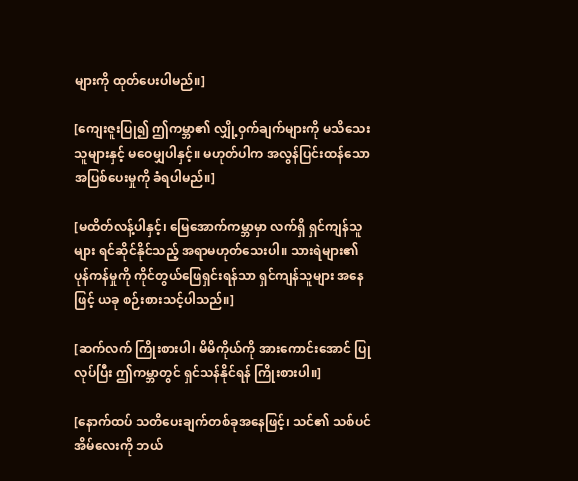များကို ထုတ်ပေးပါမည်။]

[ကျေးဇူးပြု၍ ဤကမ္ဘာ၏ လျှို့ဝှက်ချက်များကို မသိသေးသူများနှင့် မဝေမျှပါနှင့်။ မဟုတ်ပါက အလွန်ပြင်းထန်သော အပြစ်ပေးမှုကို ခံရပါမည်။]

[မထိတ်လန့်ပါနှင့်၊ မြေအောက်ကမ္ဘာမှာ လက်ရှိ ရှင်ကျန်သူများ ရင်ဆိုင်နိုင်သည့် အရာမဟုတ်သေးပါ။ သားရဲများ၏ ပုန်ကန်မှုကို ကိုင်တွယ်ဖြေရှင်းရန်သာ ရှင်ကျန်သူများ အနေဖြင့် ယခု စဉ်းစားသင့်ပါသည်။]

[ဆက်လက် ကြိုးစားပါ၊ မိမိကိုယ်ကို အားကောင်းအောင် ပြုလုပ်ပြီး ဤကမ္ဘာတွင် ရှင်သန်နိုင်ရန် ကြိုးစားပါ။]

[နောက်ထပ် သတိပေးချက်တစ်ခုအနေဖြင့်၊ သင်၏ သစ်ပင်အိမ်လေးကို ဘယ်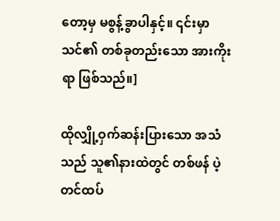တော့မှ မစွန့်ခွာပါနှင့်။ ၎င်းမှာ သင်၏ တစ်ခုတည်းသော အားကိုးရာ ဖြစ်သည်။]

ထိုလျှို့ဝှက်ဆန်းပြားသော အသံသည် သူ၏နားထဲတွင် တစ်ဖန် ပဲ့တင်ထပ်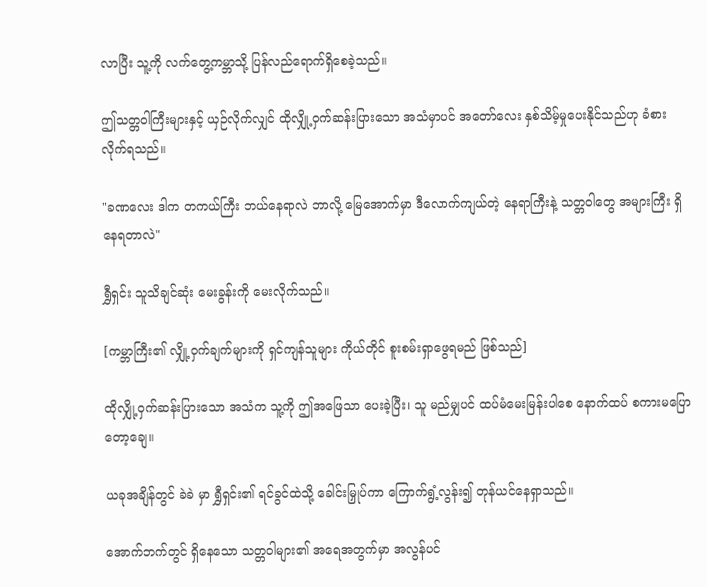လာပြီး သူ့ကို လက်တွေ့ကမ္ဘာသို့ ပြန်လည်ရောက်ရှိစေခဲ့သည်။

ဤသတ္တဝါကြီးများနှင့် ယှဉ်လိုက်လျှင် ထိုလျှို့ဝှက်ဆန်းပြားသော အသံမှာပင် အတော်လေး နှစ်သိမ့်မှုပေးနိုင်သည်ဟု ခံစားလိုက်ရသည်။

"ခဏလေး ဒါက တကယ်ကြီး ဘယ်နေရာလဲ ဘာလို့ မြေအောက်မှာ ဒီလောက်ကျယ်တဲ့ နေရာကြီးနဲ့ သတ္တဝါတွေ အများကြီး ရှိနေရတာလဲ"

ရွှီရှင်း သူသိချင်ဆုံး မေးခွန်းကို မေးလိုက်သည်။

[ကမ္ဘာကြီး၏ လျှို့ဝှက်ချက်များကို ရှင်ကျန်သူများ ကိုယ်တိုင် စူးစမ်းရှာဖွေရမည် ဖြစ်သည်]

ထိုလျှို့ဝှက်ဆန်းပြားသော အသံက သူ့ကို ဤအဖြေသာ ပေးခဲ့ပြီး၊ သူ မည်မျှပင် ထပ်မံမေးမြန်းပါစေ နောက်ထပ် စကားမပြောတော့ချေ။

ယခုအချိန်တွင် ခဲခဲ မှာ ရွှီရှင်း၏ ရင်ခွင်ထဲသို့ ခေါင်းမြှုပ်ကာ ကြောက်ရွံ့လွန်း၍ တုန်ယင်နေရှာသည်။

အောက်ဘက်တွင် ရှိနေသော သတ္တဝါများ၏ အရေအတွက်မှာ အလွန်ပင်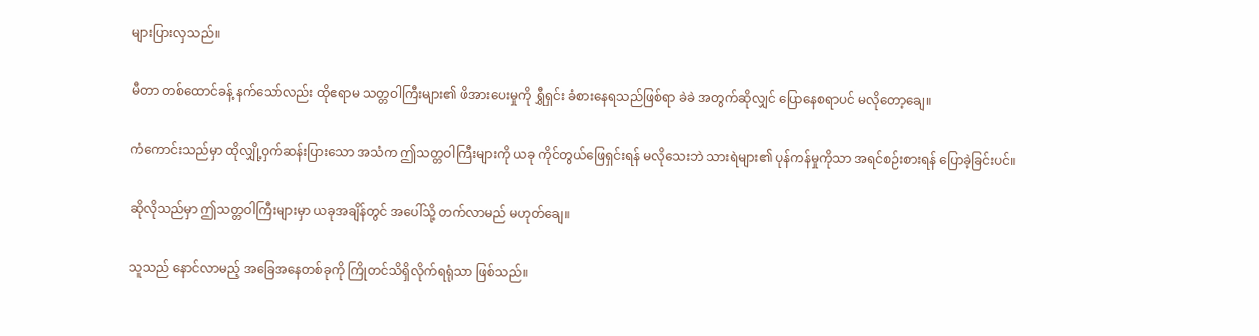များပြားလှသည်။

မီတာ တစ်ထောင်ခန့် နက်သော်လည်း ထိုဧရာမ သတ္တဝါကြီးများ၏ ဖိအားပေးမှုကို ရွှီရှင်း ခံစားနေရသည်ဖြစ်ရာ ခဲခဲ အတွက်ဆိုလျှင် ပြောနေစရာပင် မလိုတော့ချေ။

ကံကောင်းသည်မှာ ထိုလျှို့ဝှက်ဆန်းပြားသော အသံက ဤသတ္တဝါကြီးများကို ယခု ကိုင်တွယ်ဖြေရှင်းရန် မလိုသေးဘဲ သားရဲများ၏ ပုန်ကန်မှုကိုသာ အရင်စဉ်းစားရန် ပြောခဲ့ခြင်းပင်။

ဆိုလိုသည်မှာ ဤသတ္တဝါကြီးများမှာ ယခုအချိန်တွင် အပေါ်သို့ တက်လာမည် မဟုတ်ချေ။

သူသည် နောင်လာမည့် အခြေအနေတစ်ခုကို ကြိုတင်သိရှိလိုက်ရရုံသာ ဖြစ်သည်။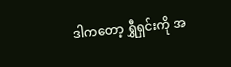ဒါကတော့ ရွှီရှင်းကို အ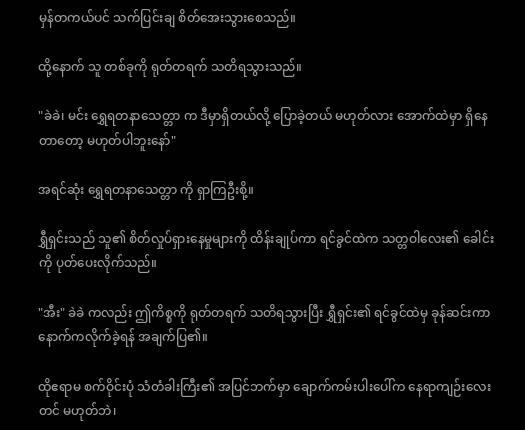မှန်တကယ်ပင် သက်ပြင်းချ စိတ်အေးသွားစေသည်။

ထို့နောက် သူ တစ်ခုကို ရုတ်တရက် သတိရသွားသည်။

"ခဲခဲ၊ မင်း ရွှေရတနာသေတ္တာ က ဒီမှာရှိတယ်လို့ ပြောခဲ့တယ် မဟုတ်လား အောက်ထဲမှာ ရှိနေတာတော့ မဟုတ်ပါဘူးနော်"

အရင်ဆုံး ရွှေရတနာသေတ္တာ ကို ရှာကြဦးစို့။

ရွှီရှင်းသည် သူ၏ စိတ်လှုပ်ရှားနေမှုများကို ထိန်းချုပ်ကာ ရင်ခွင်ထဲက သတ္တဝါလေး၏ ခေါင်းကို ပုတ်ပေးလိုက်သည်။

"အီး" ခဲခဲ ကလည်း ဤကိစ္စကို ရုတ်တရက် သတိရသွားပြီး ရွှီရှင်း၏ ရင်ခွင်ထဲမှ ခုန်ဆင်းကာ နောက်ကလိုက်ခဲ့ရန် အချက်ပြ၏။

ထိုဧရာမ စက်ဝိုင်းပုံ သံတံခါးကြီး၏ အပြင်ဘက်မှာ ချောက်ကမ်းပါးပေါ်က နေရာကျဉ်းလေးတင် မဟုတ်ဘဲ၊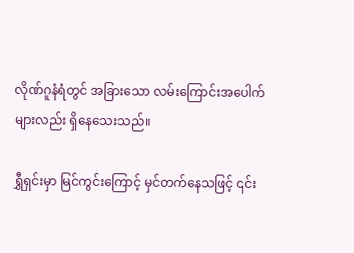လိုဏ်ဂူနံရံတွင် အခြားသော လမ်းကြောင်းအပေါက်များလည်း ရှိနေသေးသည်။

ရွှီရှင်းမှာ မြင်ကွင်းကြောင့် မှင်တက်နေသဖြင့် ၎င်း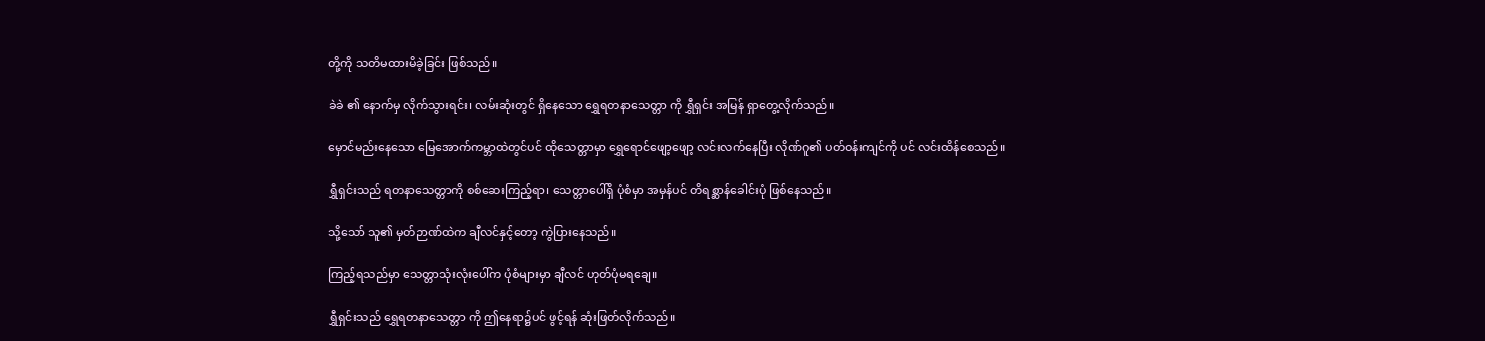တို့ကို သတိမထားမိခဲ့ခြင်း ဖြစ်သည်။

ခဲခဲ ၏ နောက်မှ လိုက်သွားရင်း၊ လမ်းဆုံးတွင် ရှိနေသော ရွှေရတနာသေတ္တာ ကို ရွှီရှင်း အမြန် ရှာတွေ့လိုက်သည်။

မှောင်မည်းနေသော မြေအောက်ကမ္ဘာထဲတွင်ပင် ထိုသေတ္တာမှာ ရွှေရောင်ဖျော့ဖျော့ လင်းလက်နေပြီး လိုဏ်ဂူ၏ ပတ်ဝန်းကျင်ကို ပင် လင်းထိန်စေသည်။

ရွှီရှင်းသည် ရတနာသေတ္တာကို စစ်ဆေးကြည့်ရာ၊ သေတ္တာပေါ်ရှိ ပုံစံမှာ အမှန်ပင် တိရစ္ဆာန်ခေါင်းပုံ ဖြစ်နေသည်။

သို့သော် သူ၏ မှတ်ဉာဏ်ထဲက ချီလင်နှင့်တော့ ကွဲပြားနေသည်။

ကြည့်ရသည်မှာ သေတ္တာသုံးလုံးပေါ်က ပုံစံများမှာ ချီလင် ဟုတ်ပုံမရချေ။

ရွှီရှင်းသည် ရွှေရတနာသေတ္တာ ကို ဤနေရာ၌ပင် ဖွင့်ရန် ဆုံးဖြတ်လိုက်သည်။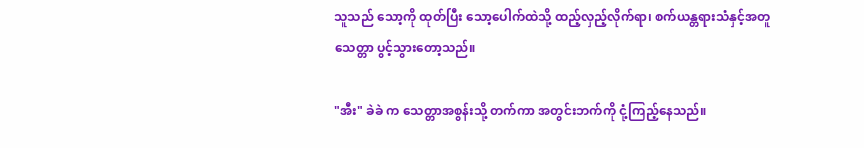သူသည် သော့ကို ထုတ်ပြီး သော့ပေါက်ထဲသို့ ထည့်လှည့်လိုက်ရာ၊ စက်ယန္တရားသံနှင့်အတူ သေတ္တာ ပွင့်သွားတော့သည်။

"အီး" ခဲခဲ က သေတ္တာအစွန်းသို့ တက်ကာ အတွင်းဘက်ကို ငုံ့ကြည့်နေသည်။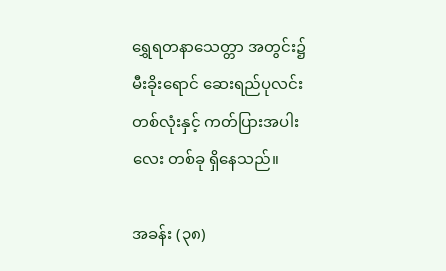ရွှေရတနာသေတ္တာ အတွင်း၌ မီးခိုးရောင် ဆေးရည်ပုလင်း တစ်လုံးနှင့် ကတ်ပြားအပါးလေး တစ်ခု ရှိနေသည်။

အခန်း (၃၈)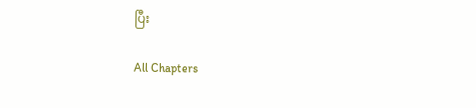ပြီး

All Chapters